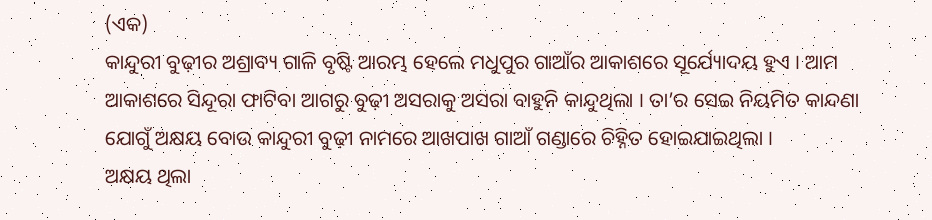(ଏକ)
କାନ୍ଦୁରୀ ବୁଢ଼ୀର ଅଶ୍ରାବ୍ୟ ଗାଳି ବୃଷ୍ଟି ଆରମ୍ଭ ହେଲେ ମଧୁପୁର ଗାଆଁର ଆକାଶରେ ସୂର୍ଯ୍ୟୋଦୟ ହୁଏ । ଆମ ଆକାଶରେ ସିନ୍ଦୂରା ଫାଟିବା ଆଗରୁ ବୁଢ଼ୀ ଅସରାକୁ ଅସରା ବାହୁନି କାନ୍ଦୁଥିଲା । ତା’ର ସେଇ ନିୟମିତ କାନ୍ଦଣା ଯୋଗୁଁ ଅକ୍ଷୟ ବୋଉ କାନ୍ଦୁରୀ ବୁଢ଼ୀ ନାମରେ ଆଖପାଖ ଗାଆଁ ଗଣ୍ଡାରେ ଚିହ୍ନିତ ହୋଇଯାଇଥିଲା ।
ଅକ୍ଷୟ ଥିଲା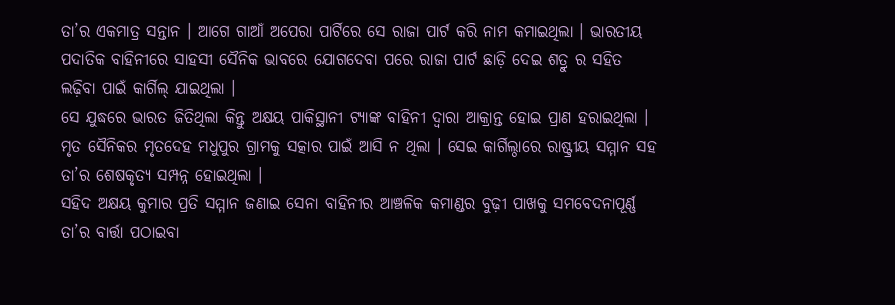ତା’ର ଏକମାତ୍ର ସନ୍ତାନ । ଆଗେ ଗାଆଁ ଅପେରା ପାର୍ଟିରେ ସେ ରାଜା ପାର୍ଟ କରି ନାମ କମାଇଥିଲା । ଭାରତୀୟ ପଦାତିକ ବାହିନୀରେ ସାହସୀ ସୈନିକ ଭାବରେ ଯୋଗଦେବା ପରେ ରାଜା ପାର୍ଟ ଛାଡ଼ି ଦେଇ ଶତ୍ରୁ ର ସହିତ ଲଢ଼ିବା ପାଇଁ କାର୍ଗିଲ୍ ଯାଇଥିଲା ।
ସେ ଯୁଦ୍ଧରେ ଭାରତ ଜିତିଥିଲା କିନ୍ତୁ ଅକ୍ଷୟ ପାକିସ୍ଥାନୀ ଟ୍ୟାଙ୍କ ବାହିନୀ ଦ୍ୱାରା ଆକ୍ରାନ୍ତ ହୋଇ ପ୍ରାଣ ହରାଇଥିଲା । ମୃତ ସୈନିକର ମୃତଦେହ ମଧୁପୁର ଗ୍ରାମକୁ ସତ୍କାର ପାଇଁ ଆସି ନ ଥିଲା । ସେଇ କାର୍ଗିଲ୍ଠାରେ ରାଷ୍ଟ୍ରୀୟ ସମ୍ମାନ ସହ ତା’ର ଶେଷକୃତ୍ୟ ସମ୍ପନ୍ନ ହୋଇଥିଲା ।
ସହିଦ ଅକ୍ଷୟ କୁମାର ପ୍ରତି ସମ୍ମାନ ଜଣାଇ ସେନା ବାହିନୀର ଆଞ୍ଚଳିକ କମାଣ୍ଡର ବୁଢ଼ୀ ପାଖକୁ ସମବେଦନାପୂର୍ଣ୍ଣ ତା’ର ବାର୍ତ୍ତା ପଠାଇବା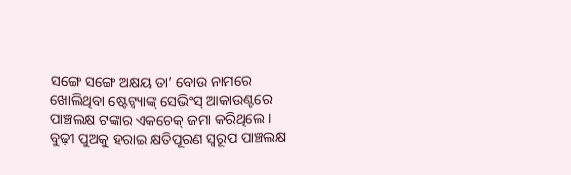ସଙ୍ଗେ ସଙ୍ଗେ ଅକ୍ଷୟ ତା’ ବୋଉ ନାମରେ ଖୋଲିଥିବା ଷ୍ଟେଟ୍ବ୍ୟାଙ୍କ୍ ସେଭିଂସ୍ ଆକାଉଣ୍ଟରେ ପାଞ୍ଚଲକ୍ଷ ଟଙ୍କାର ଏକଚେକ୍ ଜମା କରିଥିଲେ ।
ବୁଢ଼ୀ ପୁଅକୁ ହରାଇ କ୍ଷତିପୂରଣ ସ୍ୱରୂପ ପାଞ୍ଚଲକ୍ଷ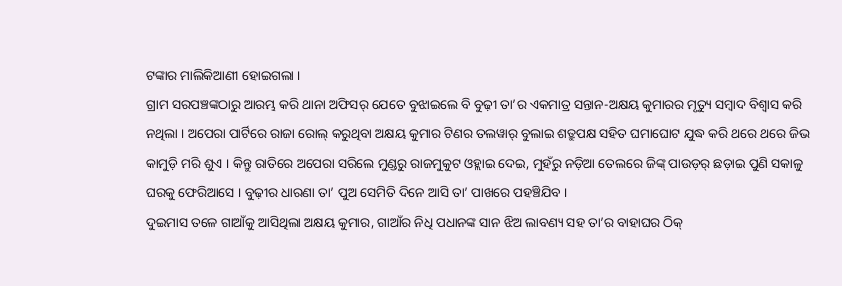ଟଙ୍କାର ମାଲିକିଆଣୀ ହୋଇଗଲା ।
ଗ୍ରାମ ସରପଞ୍ଚଙ୍କଠାରୁ ଆରମ୍ଭ କରି ଥାନା ଅଫିସର୍ ଯେତେ ବୁଝାଇଲେ ବି ବୁଢ଼ୀ ତା’ର ଏକମାତ୍ର ସନ୍ତାନ-ଅକ୍ଷୟ କୁମାରର ମୃତ୍ୟୁ ସମ୍ୱାଦ ବିଶ୍ୱାସ କରି ନଥିଲା । ଅପେରା ପାର୍ଟିରେ ରାଜା ରୋଲ୍ କରୁଥିବା ଅକ୍ଷୟ କୁମାର ଟିଣର ତଲୱାର୍ ବୁଲାଇ ଶତ୍ରୁପକ୍ଷ ସହିତ ଘମାଘୋଟ ଯୁଦ୍ଧ କରି ଥରେ ଥରେ ଜିଭ କାମୁଡ଼ି ମରି ଶୁଏ । କିନ୍ତୁ ରାତିରେ ଅପେରା ସରିଲେ ମୁଣ୍ଡରୁ ରାଜମୁକୁଟ ଓହ୍ଲାଇ ଦେଇ, ମୁହଁରୁ ନଡ଼ିଆ ତେଲରେ ଜିଙ୍କ୍ ପାଉଡ଼ର୍ ଛଡ଼ାଇ ପୁଣି ସକାଳୁ ଘରକୁ ଫେରିଆସେ । ବୁଢ଼ୀର ଧାରଣା ତା’ ପୁଅ ସେମିତି ଦିନେ ଆସି ତା’ ପାଖରେ ପହଞ୍ଚିଯିବ ।
ଦୁଇମାସ ତଳେ ଗାଆଁକୁ ଆସିଥିଲା ଅକ୍ଷୟ କୁମାର, ଗାଆଁର ନିଧି ପଧାନଙ୍କ ସାନ ଝିଅ ଲାବଣ୍ୟ ସହ ତା’ର ବାହାଘର ଠିକ୍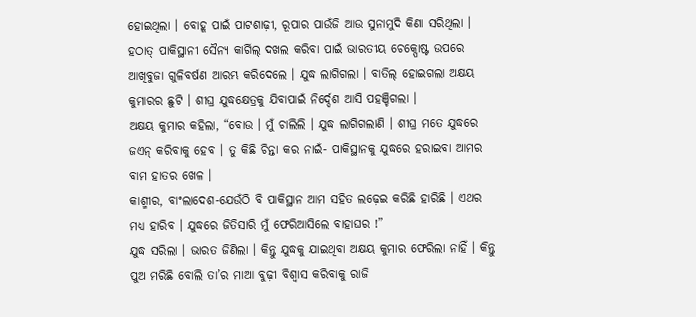ହୋଇଥିଲା । ବୋହୂ ପାଇଁ ପାଟଶାଢ଼ୀ, ରୂପାର ପାଉଁଜି ଆଉ ସୁନାମୁଦି କିଣା ସରିଥିଲା ।
ହଠାତ୍ ପାକିସ୍ଥାନୀ ସୈନ୍ୟ କାର୍ଗିଲ୍ ଦଖଲ କରିବା ପାଇଁ ଭାରତୀୟ ଚେକ୍ପୋଷ୍ଟ ଉପରେ ଆଖିବୁଜା ଗୁଳିବର୍ଷଣ ଆରମ୍ଭ କରିଦେଲେ । ଯୁଦ୍ଧ ଲାଗିଗଲା । ବାତିଲ୍ ହୋଇଗଲା ଅକ୍ଷୟ କୁମାରର ଛୁଟି । ଶୀଘ୍ର ଯୁଦ୍ଧକ୍ଷେତ୍ରକୁ ଯିବାପାଇଁ ନିର୍ଦ୍ଦେଶ ଆସି ପହଞ୍ଚିଗଲା ।
ଅକ୍ଷୟ କୁମାର କହିଲା, “ବୋଉ । ମୁଁ ଚାଲିଲି । ଯୁଦ୍ଧ ଲାଗିଗଲାଣି । ଶୀଘ୍ର ମତେ ଯୁଦ୍ଧରେ ଜଏନ୍ କରିବାକୁ ହେବ । ତୁ କିଛି ଚିନ୍ତା କର ନାଇଁ- ପାକିସ୍ଥାନକୁ ଯୁଦ୍ଧରେ ହରାଇବା ଆମର ବାମ ହାତର ଖେଳ ।
କାଶ୍ମୀର, ବାଂଲାଦେଶ-ଯେଉଁଠି ବି ପାକିସ୍ଥାନ ଆମ ସହିତ ଲଢ଼େଇ କରିଛି ହାରିଛି । ଏଥର ମଧ୍ୟ ହାରିବ । ଯୁଦ୍ଧରେ ଜିତିସାରି ମୁଁ ଫେରିଆସିଲେ ବାହାଘର !”
ଯୁଦ୍ଧ ସରିଲା । ଭାରତ ଜିଣିଲା । କିନ୍ତୁ ଯୁଦ୍ଧକୁ ଯାଇଥିବା ଅକ୍ଷୟ କୁମାର ଫେରିଲା ନାହିଁ । କିନ୍ତୁ ପୁଅ ମରିଛି ବୋଲି ତା’ର ମାଆ ବୁଢ଼ୀ ବିଶ୍ୱାସ କରିବାକୁ ରାଜି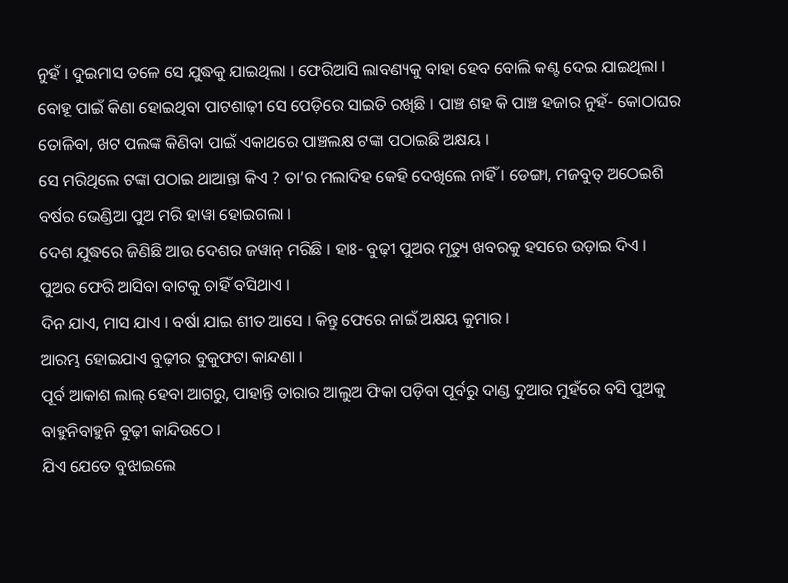ନୁହଁ । ଦୁଇମାସ ତଳେ ସେ ଯୁଦ୍ଧକୁ ଯାଇଥିଲା । ଫେରିଆସି ଲାବଣ୍ୟକୁ ବାହା ହେବ ବୋଲି କଣ୍ଟ ଦେଇ ଯାଇଥିଲା । ବୋହୂ ପାଇଁ କିଣା ହୋଇଥିବା ପାଟଶାଢ଼ୀ ସେ ପେଡ଼ିରେ ସାଇତି ରଖିଛି । ପାଞ୍ଚ ଶହ କି ପାଞ୍ଚ ହଜାର ନୁହଁ- କୋଠାଘର ତୋଳିବା, ଖଟ ପଲଙ୍କ କିଣିବା ପାଇଁ ଏକାଥରେ ପାଞ୍ଚଲକ୍ଷ ଟଙ୍କା ପଠାଇଛି ଅକ୍ଷୟ ।
ସେ ମରିଥିଲେ ଟଙ୍କା ପଠାଇ ଥାଆନ୍ତା କିଏ ? ତା’ର ମଲାଦିହ କେହି ଦେଖିଲେ ନାହିଁ । ଡେଙ୍ଗା, ମଜବୁତ୍ ଅଠେଇଶି ବର୍ଷର ଭେଣ୍ଡିଆ ପୁଅ ମରି ହାୱା ହୋଇଗଲା ।
ଦେଶ ଯୁଦ୍ଧରେ ଜିଣିଛି ଆଉ ଦେଶର ଜୱାନ୍ ମରିଛି । ହାଃ- ବୁଢ଼ୀ ପୁଅର ମୃତ୍ୟୁ ଖବରକୁ ହସରେ ଉଡ଼ାଇ ଦିଏ ।
ପୁଅର ଫେରି ଆସିବା ବାଟକୁ ଚାହିଁ ବସିଥାଏ ।
ଦିନ ଯାଏ, ମାସ ଯାଏ । ବର୍ଷା ଯାଇ ଶୀତ ଆସେ । କିନ୍ତୁ ଫେରେ ନାଇଁ ଅକ୍ଷୟ କୁମାର ।
ଆରମ୍ଭ ହୋଇଯାଏ ବୁଢ଼ୀର ବୁକୁଫଟା କାନ୍ଦଣା ।
ପୂର୍ବ ଆକାଶ ଲାଲ୍ ହେବା ଆଗରୁ, ପାହାନ୍ତି ତାରାର ଆଲୁଅ ଫିକା ପଡ଼ିବା ପୂର୍ବରୁ ଦାଣ୍ଡ ଦୁଆର ମୁହଁରେ ବସି ପୁଅକୁ ବାହୁନିବାହୁନି ବୁଢ଼ୀ କାନ୍ଦିଉଠେ ।
ଯିଏ ଯେତେ ବୁଝାଇଲେ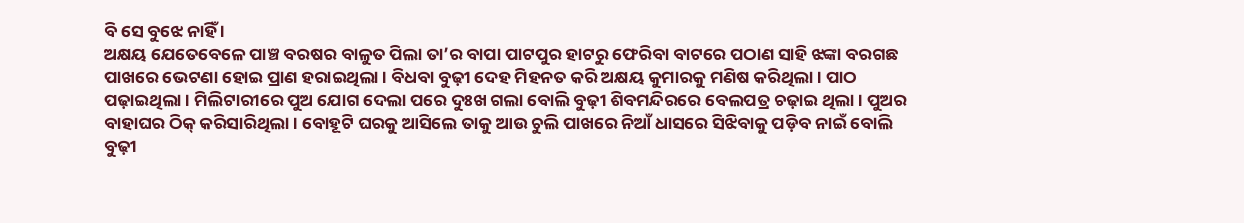ବି ସେ ବୁଝେ ନାହିଁ ।
ଅକ୍ଷୟ ଯେତେବେଳେ ପାଞ୍ଚ ବରଷର ବାଳୁତ ପିଲା ତା’ର ବାପା ପାଟପୁର ହାଟରୁ ଫେରିବା ବାଟରେ ପଠାଣ ସାହି ଝଙ୍କା ବରଗଛ ପାଖରେ ଭେଟଣା ହୋଇ ପ୍ରାଣ ହରାଇଥିଲା । ବିଧବା ବୁଢ଼ୀ ଦେହ ମିହନତ କରି ଅକ୍ଷୟ କୁମାରକୁ ମଣିଷ କରିଥିଲା । ପାଠ ପଢ଼ାଇଥିଲା । ମିଲିଟାରୀରେ ପୁଅ ଯୋଗ ଦେଲା ପରେ ଦୁଃଖ ଗଲା ବୋଲି ବୁଢ଼ୀ ଶିବମନ୍ଦିରରେ ବେଲପତ୍ର ଚଢ଼ାଇ ଥିଲା । ପୁଅର ବାହାଘର ଠିକ୍ କରିସାରିଥିଲା । ବୋହୂଟି ଘରକୁ ଆସିଲେ ତାକୁ ଆଉ ଚୁଲି ପାଖରେ ନିଆଁ ଧାସରେ ସିଝିବାକୁ ପଡ଼ିବ ନାଇଁ ବୋଲି ବୁଢ଼ୀ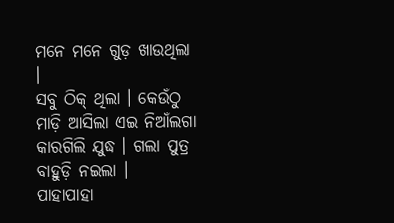ମନେ ମନେ ଗୁଡ଼ ଖାଉଥିଲା ।
ସବୁ ଠିକ୍ ଥିଲା । କେଉଁଠୁ ମାଡ଼ି ଆସିଲା ଏଇ ନିଆଁଲଗା କାରଗିଲି ଯୁଦ୍ଧ । ଗଲା ପୁତ୍ର ବାହୁଡ଼ି ନଇଲା ।
ପାହାପାହା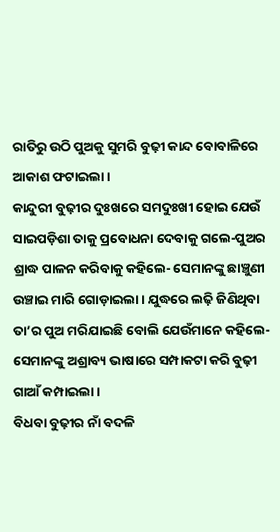ରାତିରୁ ଉଠି ପୁଅକୁ ସୁମରି ବୁଢ଼ୀ କାନ୍ଦ ବୋବାଳିରେ ଆକାଶ ଫଟାଇଲା ।
କାନ୍ଦୁରୀ ବୁଢ଼ୀର ଦୁଃଖରେ ସମଦୁଃଖୀ ହୋଇ ଯେଉଁ ସାଇପଡ଼ିଶା ତାକୁ ପ୍ରବୋଧନା ଦେବାକୁ ଗଲେ-ପୁଅର ଶ୍ରାଦ୍ଧ ପାଳନ କରିବାକୁ କହିଲେ- ସେମାନଙ୍କୁ ଛାଞ୍ଚୁଣୀ ଉଞ୍ଚାଇ ମାରି ଗୋଡ଼ାଇଲା । ଯୁଦ୍ଧରେ ଲଢ଼ି ଜିଣିଥିବା ତା’ର ପୁଅ ମରିଯାଇଛି ବୋଲି ଯେଉଁମାନେ କହିଲେ- ସେମାନଙ୍କୁ ଅଶ୍ରାବ୍ୟ ଭାଷାରେ ସମ୍ପାକଟା କରି ବୁଢ଼ୀ ଗାଆଁ କମ୍ପାଇଲା ।
ବିଧବା ବୁଢ଼ୀର ନାଁ ବଦଳି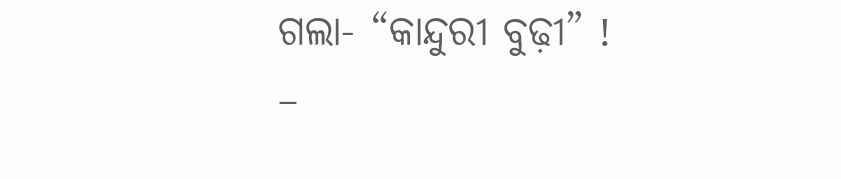ଗଲା- “କାନ୍ଦୁରୀ ବୁଢ଼ୀ” !
–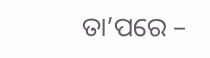ତା’ପରେ –